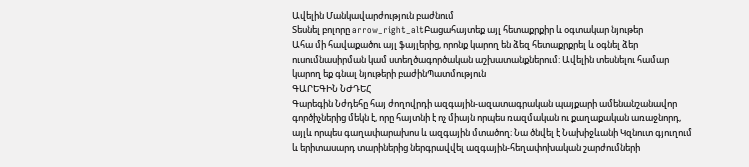Ավելին Մանկավարժություն բաժնում
Տեսնել բոլորը arrow_right_altԲացահայտեք այլ հետաքրքիր և օգտակար նյութեր
Ահա մի հավաքածու այլ ֆայլերից, որոնք կարող են ձեզ հետաքրքրել և օգնել ձեր ուսումնասիրման կամ ստեղծագործական աշխատանքներում: Ավելին տեսնելու համար կարող եք գնալ նյութերի բաժինՊատմություն
ԳԱՐԵԳԻՆ ՆԺԴԵՀ
Գարեգին Նժդեհը հայ ժողովրդի ազգային-ազատագրական պայքարի ամենանշանավոր գործիչներից մեկն է, որը հայտնի է ոչ միայն որպես ռազմական ու քաղաքական առաջնորդ, այլև որպես գաղափարախոս և ազգային մտածող։ Նա ծնվել է Նախիջևանի Կզնուտ գյուղում և երիտասարդ տարիներից ներգրավվել ազգային-հեղափոխական շարժումների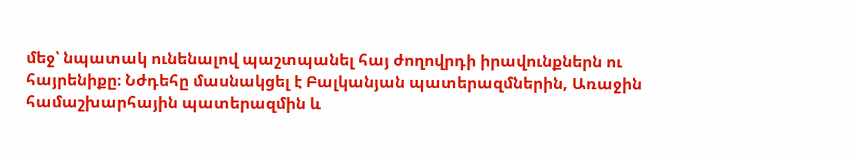մեջ՝ նպատակ ունենալով պաշտպանել հայ ժողովրդի իրավունքներն ու հայրենիքը։ Նժդեհը մասնակցել է Բալկանյան պատերազմներին, Առաջին համաշխարհային պատերազմին և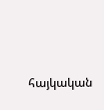հայկական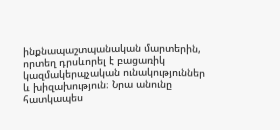ինքնապաշտպանական մարտերին, որտեղ դրսևորել է բացառիկ կազմակերպչական ունակություններ և խիզախություն։ Նրա անունը հատկապես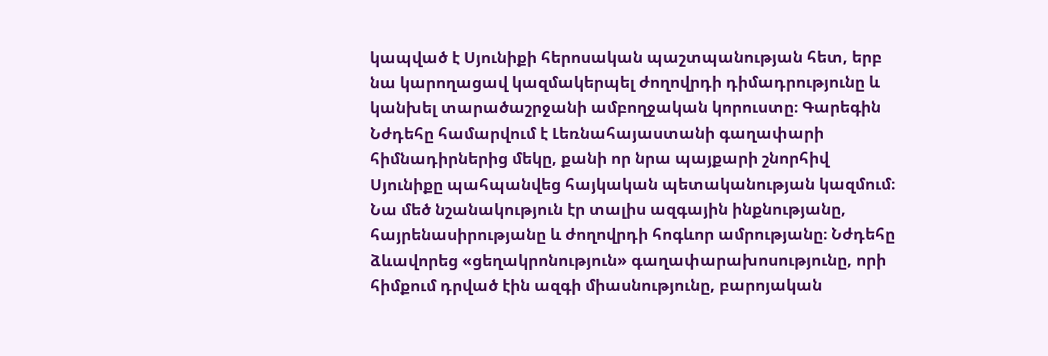կապված է Սյունիքի հերոսական պաշտպանության հետ, երբ նա կարողացավ կազմակերպել ժողովրդի դիմադրությունը և կանխել տարածաշրջանի ամբողջական կորուստը։ Գարեգին Նժդեհը համարվում է Լեռնահայաստանի գաղափարի հիմնադիրներից մեկը, քանի որ նրա պայքարի շնորհիվ Սյունիքը պահպանվեց հայկական պետականության կազմում։ Նա մեծ նշանակություն էր տալիս ազգային ինքնությանը, հայրենասիրությանը և ժողովրդի հոգևոր ամրությանը։ Նժդեհը ձևավորեց «ցեղակրոնություն» գաղափարախոսությունը, որի հիմքում դրված էին ազգի միասնությունը, բարոյական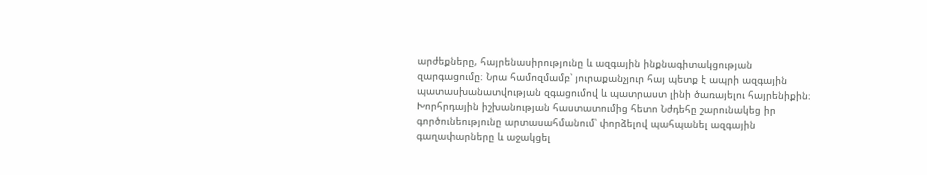արժեքները, հայրենասիրությունը և ազգային ինքնագիտակցության զարգացումը։ Նրա համոզմամբ՝ յուրաքանչյուր հայ պետք է ապրի ազգային պատասխանատվության զգացումով և պատրաստ լինի ծառայելու հայրենիքին։ Խորհրդային իշխանության հաստատումից հետո Նժդեհը շարունակեց իր գործունեությունը արտասահմանում՝ փորձելով պահպանել ազգային գաղափարները և աջակցել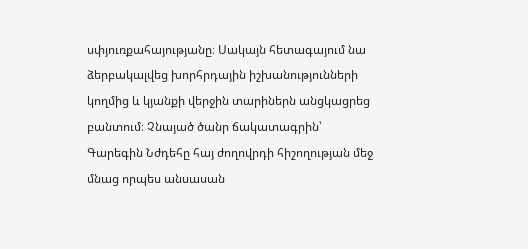սփյուռքահայությանը։ Սակայն հետագայում նա ձերբակալվեց խորհրդային իշխանությունների կողմից և կյանքի վերջին տարիներն անցկացրեց բանտում։ Չնայած ծանր ճակատագրին՝ Գարեգին Նժդեհը հայ ժողովրդի հիշողության մեջ մնաց որպես անսասան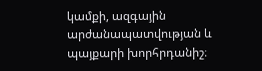կամքի, ազգային արժանապատվության և պայքարի խորհրդանիշ։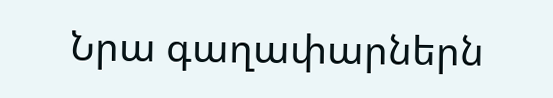Նրա գաղափարներն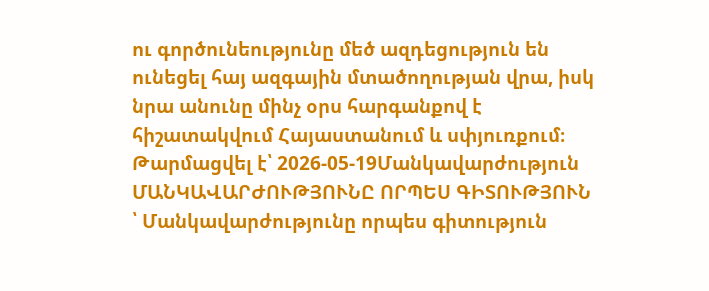ու գործունեությունը մեծ ազդեցություն են ունեցել հայ ազգային մտածողության վրա, իսկ նրա անունը մինչ օրս հարգանքով է հիշատակվում Հայաստանում և սփյուռքում։
Թարմացվել է՝ 2026-05-19Մանկավարժություն
ՄԱՆԿԱՎԱՐԺՈՒԹՅՈՒՆԸ ՈՐՊԵՍ ԳԻՏՈՒԹՅՈՒՆ
՝ Մանկավարժությունը որպես գիտություն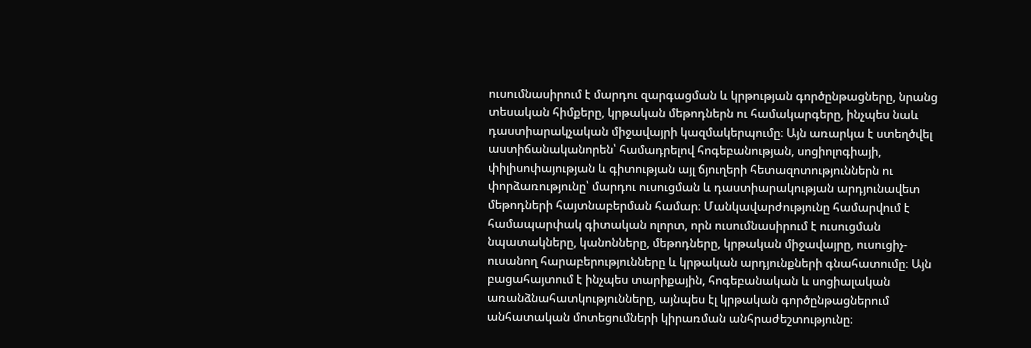ուսումնասիրում է մարդու զարգացման և կրթության գործընթացները, նրանց տեսական հիմքերը, կրթական մեթոդներն ու համակարգերը, ինչպես նաև դաստիարակչական միջավայրի կազմակերպումը։ Այն առարկա է ստեղծվել աստիճանականորեն՝ համադրելով հոգեբանության, սոցիոլոգիայի, փիլիսոփայության և գիտության այլ ճյուղերի հետազոտություններն ու փորձառությունը՝ մարդու ուսուցման և դաստիարակության արդյունավետ մեթոդների հայտնաբերման համար։ Մանկավարժությունը համարվում է համապարփակ գիտական ոլորտ, որն ուսումնասիրում է ուսուցման նպատակները, կանոնները, մեթոդները, կրթական միջավայրը, ուսուցիչ-ուսանող հարաբերությունները և կրթական արդյունքների գնահատումը։ Այն բացահայտում է ինչպես տարիքային, հոգեբանական և սոցիալական առանձնահատկությունները, այնպես էլ կրթական գործընթացներում անհատական մոտեցումների կիրառման անհրաժեշտությունը։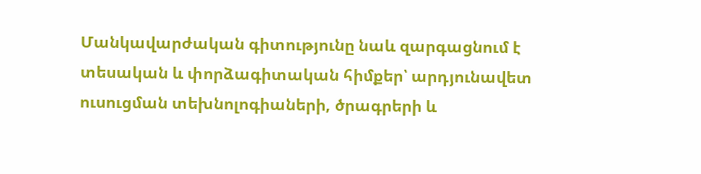Մանկավարժական գիտությունը նաև զարգացնում է տեսական և փորձագիտական հիմքեր՝ արդյունավետ ուսուցման տեխնոլոգիաների, ծրագրերի և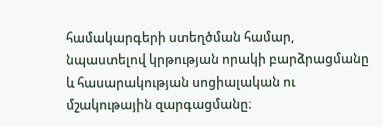համակարգերի ստեղծման համար, նպաստելով կրթության որակի բարձրացմանը և հասարակության սոցիալական ու մշակութային զարգացմանը։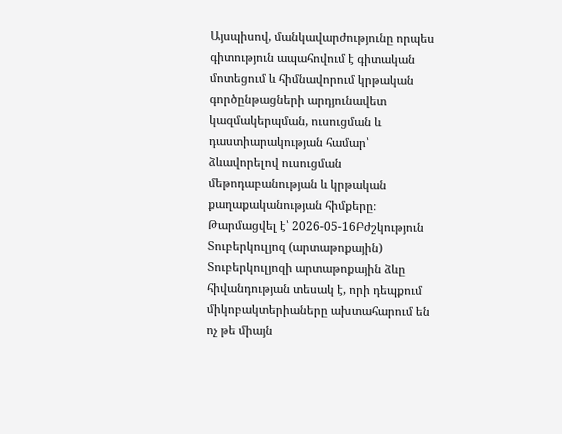Այսպիսով, մանկավարժությունը որպես գիտություն ապահովում է գիտական մոտեցում և հիմնավորում կրթական գործընթացների արդյունավետ կազմակերպման, ուսուցման և դաստիարակության համար՝ ձևավորելով ուսուցման մեթոդաբանության և կրթական քաղաքականության հիմքերը։
Թարմացվել է՝ 2026-05-16Բժշկություն
Տուբերկուլյոզ (արտաթոքային)
Տուբերկուլյոզի արտաթոքային ձևը հիվանդության տեսակ է, որի դեպքում միկոբակտերիաները ախտահարում են ոչ թե միայն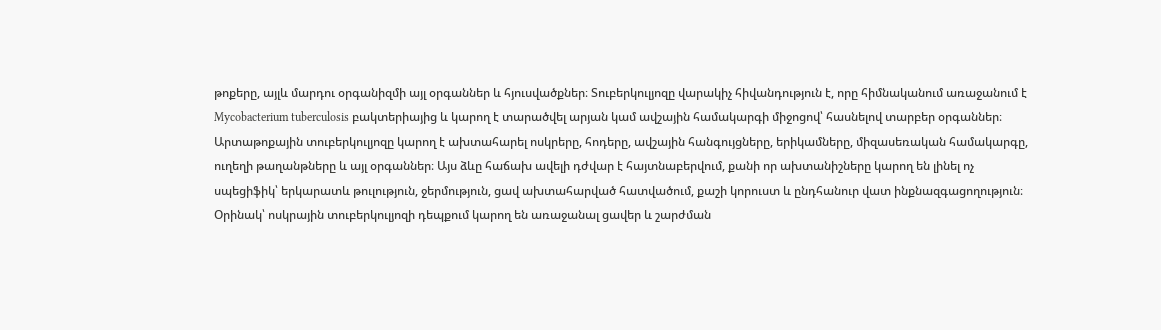թոքերը, այլև մարդու օրգանիզմի այլ օրգաններ և հյուսվածքներ։ Տուբերկուլյոզը վարակիչ հիվանդություն է, որը հիմնականում առաջանում է Mycobacterium tuberculosis բակտերիայից և կարող է տարածվել արյան կամ ավշային համակարգի միջոցով՝ հասնելով տարբեր օրգաններ։ Արտաթոքային տուբերկուլյոզը կարող է ախտահարել ոսկրերը, հոդերը, ավշային հանգույցները, երիկամները, միզասեռական համակարգը, ուղեղի թաղանթները և այլ օրգաններ։ Այս ձևը հաճախ ավելի դժվար է հայտնաբերվում, քանի որ ախտանիշները կարող են լինել ոչ սպեցիֆիկ՝ երկարատև թուլություն, ջերմություն, ցավ ախտահարված հատվածում, քաշի կորուստ և ընդհանուր վատ ինքնազգացողություն։ Օրինակ՝ ոսկրային տուբերկուլյոզի դեպքում կարող են առաջանալ ցավեր և շարժման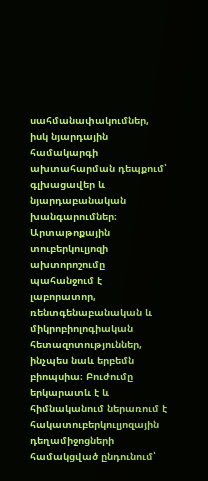սահմանափակումներ, իսկ նյարդային համակարգի ախտահարման դեպքում՝ գլխացավեր և նյարդաբանական խանգարումներ։ Արտաթոքային տուբերկուլյոզի ախտորոշումը պահանջում է լաբորատոր, ռենտգենաբանական և միկրոբիոլոգիական հետազոտություններ, ինչպես նաև երբեմն բիոպսիա։ Բուժումը երկարատև է և հիմնականում ներառում է հակատուբերկուլյոզային դեղամիջոցների համակցված ընդունում՝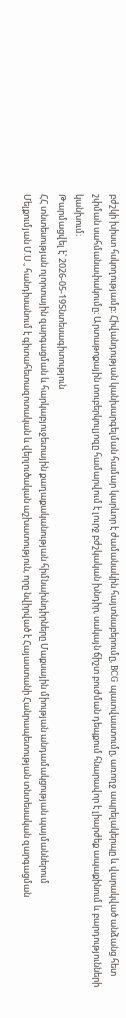բժշկի խիստ հսկողությամբ։ Հիվանդության կանխարգելման համար կարևոր է ժամանակին հայտնաբերումը, BCG պատվաստումը, առողջ ապրելակերպը և վարակված անձանց հետ շփման սահմանափակումը։ Արտաթոքային տուբերկուլյոզը համարվում է լուրջ բժշկական խնդիր, սակայն ճիշտ բուժման դեպքում հնարավոր է լիարժեք ապաքինում և բարդությունների կանխում։
Թարմացվել է՝ 2026-05-19Տնտեսագիտություն
ՀՀ տնտեսության ոլորտային զարգացման և հարկաբյուջետային քաղաքականության հիմնախնդիրները Մաքսային միության անդամակցության պայմաններում
Մելքումյան Մ.Ս., հանդիսանում է գիտահետազոտական և վերլուծական աշխատություն, որը նվիրված է Հայաստանի Հանրապետության տնտեսական զարգացման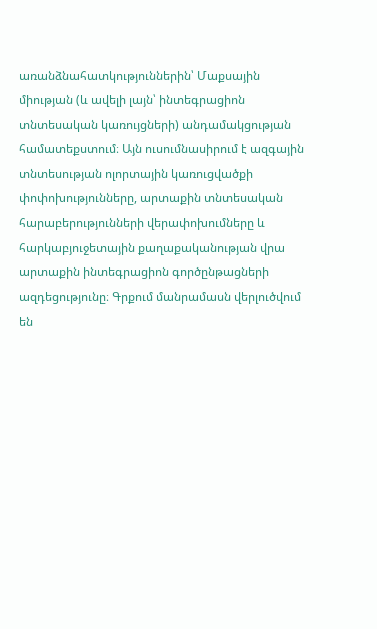առանձնահատկություններին՝ Մաքսային միության (և ավելի լայն՝ ինտեգրացիոն տնտեսական կառույցների) անդամակցության համատեքստում։ Այն ուսումնասիրում է ազգային տնտեսության ոլորտային կառուցվածքի փոփոխությունները, արտաքին տնտեսական հարաբերությունների վերափոխումները և հարկաբյուջետային քաղաքականության վրա արտաքին ինտեգրացիոն գործընթացների ազդեցությունը։ Գրքում մանրամասն վերլուծվում են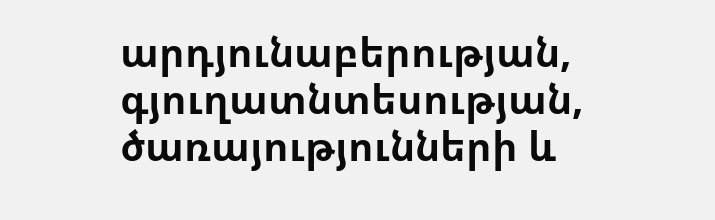արդյունաբերության, գյուղատնտեսության, ծառայությունների և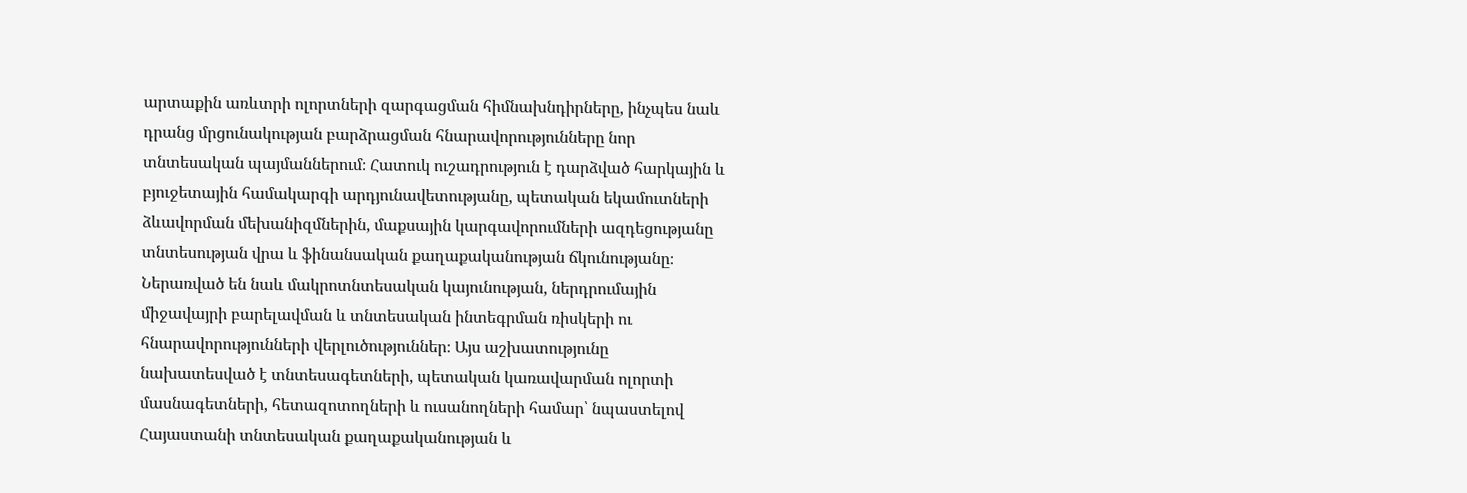արտաքին առևտրի ոլորտների զարգացման հիմնախնդիրները, ինչպես նաև դրանց մրցունակության բարձրացման հնարավորությունները նոր տնտեսական պայմաններում։ Հատուկ ուշադրություն է դարձված հարկային և բյուջետային համակարգի արդյունավետությանը, պետական եկամուտների ձևավորման մեխանիզմներին, մաքսային կարգավորումների ազդեցությանը տնտեսության վրա և ֆինանսական քաղաքականության ճկունությանը։ Ներառված են նաև մակրոտնտեսական կայունության, ներդրումային միջավայրի բարելավման և տնտեսական ինտեգրման ռիսկերի ու հնարավորությունների վերլուծություններ։ Այս աշխատությունը նախատեսված է տնտեսագետների, պետական կառավարման ոլորտի մասնագետների, հետազոտողների և ուսանողների համար՝ նպաստելով Հայաստանի տնտեսական քաղաքականության և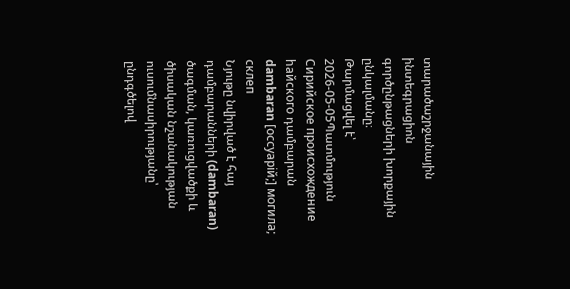տարածաշրջանային ինտեգրացիոն գործընթացների խորքային ընկալմանը։
Թարմացվել է՝ 2026-05-05Պատմություն
Сирийское происхождение hайского դամբարան dambaran [оссуарiй;] могила; склеп
Նյութը նվիրված է հայ դամբարանների (dambaran) ծագման, կառուցվածքի և ծիսական նշանակության ուսումնասիրությանը՝ ընդգծելով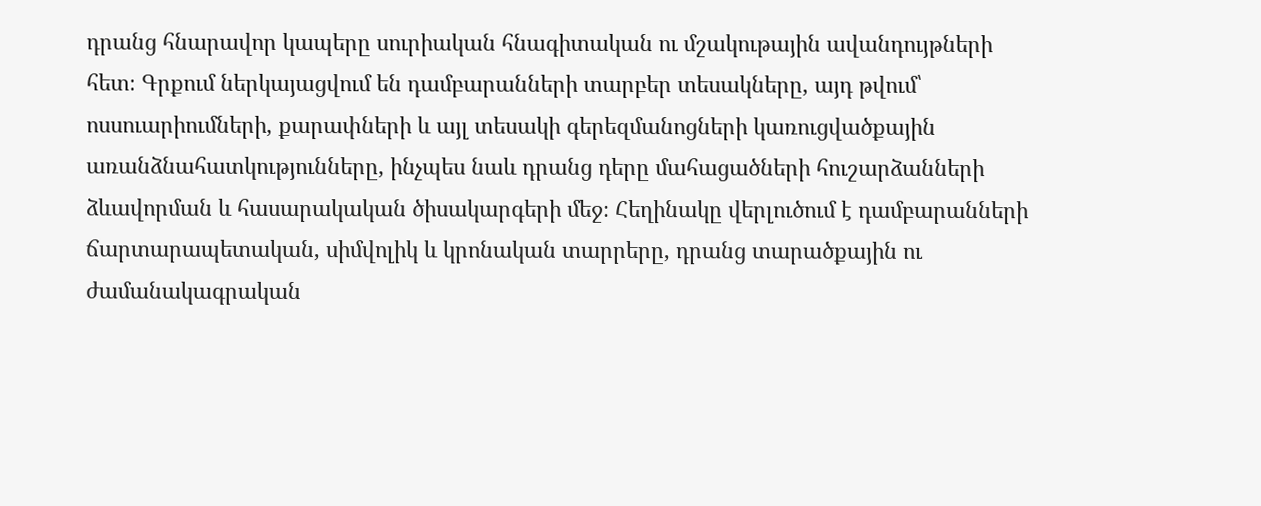դրանց հնարավոր կապերը սուրիական հնագիտական ու մշակութային ավանդույթների հետ։ Գրքում ներկայացվում են դամբարանների տարբեր տեսակները, այդ թվում՝ ոսսուարիումների, քարափների և այլ տեսակի գերեզմանոցների կառուցվածքային առանձնահատկությունները, ինչպես նաև դրանց դերը մահացածների հուշարձանների ձևավորման և հասարակական ծիսակարգերի մեջ։ Հեղինակը վերլուծում է դամբարանների ճարտարապետական, սիմվոլիկ և կրոնական տարրերը, դրանց տարածքային ու ժամանակագրական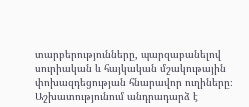տարբերությունները, պարզաբանելով սուրիական և հայկական մշակութային փոխազդեցության հնարավոր ուղիները։ Աշխատությունում անդրադարձ է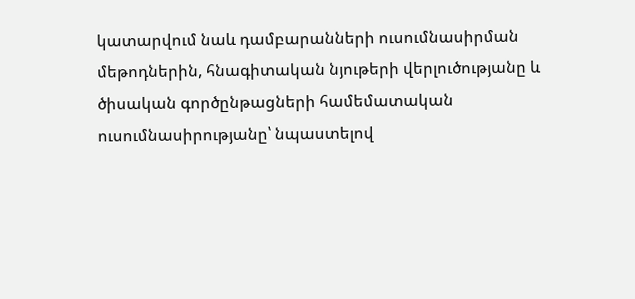կատարվում նաև դամբարանների ուսումնասիրման մեթոդներին, հնագիտական նյութերի վերլուծությանը և ծիսական գործընթացների համեմատական ուսումնասիրությանը՝ նպաստելով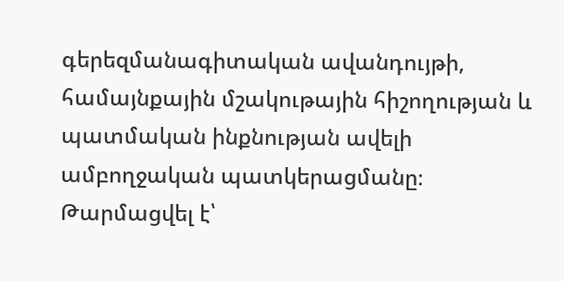գերեզմանագիտական ավանդույթի, համայնքային մշակութային հիշողության և պատմական ինքնության ավելի ամբողջական պատկերացմանը։
Թարմացվել է՝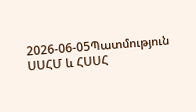2026-06-05Պատմություն
ՍՍՀՄ և ՀՍՍՀ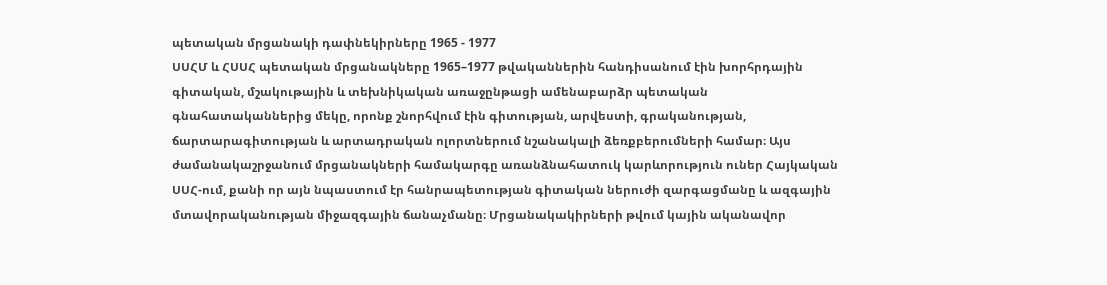պետական մրցանակի դափնեկիրները 1965 - 1977
ՍՍՀՄ և ՀՍՍՀ պետական մրցանակները 1965–1977 թվականներին հանդիսանում էին խորհրդային գիտական, մշակութային և տեխնիկական առաջընթացի ամենաբարձր պետական գնահատականներից մեկը, որոնք շնորհվում էին գիտության, արվեստի, գրականության, ճարտարագիտության և արտադրական ոլորտներում նշանակալի ձեռքբերումների համար։ Այս ժամանակաշրջանում մրցանակների համակարգը առանձնահատուկ կարևորություն ուներ Հայկական ՍՍՀ-ում, քանի որ այն նպաստում էր հանրապետության գիտական ներուժի զարգացմանը և ազգային մտավորականության միջազգային ճանաչմանը։ Մրցանակակիրների թվում կային ականավոր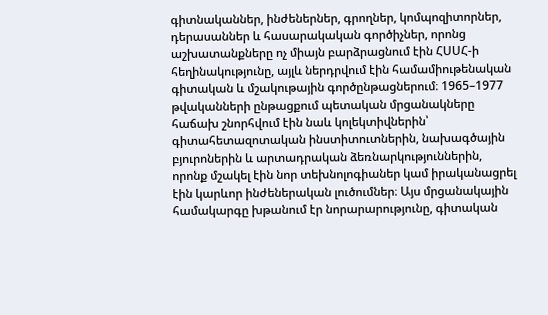գիտնականներ, ինժեներներ, գրողներ, կոմպոզիտորներ, դերասաններ և հասարակական գործիչներ, որոնց աշխատանքները ոչ միայն բարձրացնում էին ՀՍՍՀ-ի հեղինակությունը, այլև ներդրվում էին համամիութենական գիտական և մշակութային գործընթացներում։ 1965–1977 թվականների ընթացքում պետական մրցանակները հաճախ շնորհվում էին նաև կոլեկտիվներին՝ գիտահետազոտական ինստիտուտներին, նախագծային բյուրոներին և արտադրական ձեռնարկություններին, որոնք մշակել էին նոր տեխնոլոգիաներ կամ իրականացրել էին կարևոր ինժեներական լուծումներ։ Այս մրցանակային համակարգը խթանում էր նորարարությունը, գիտական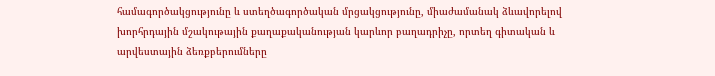համագործակցությունը և ստեղծագործական մրցակցությունը, միաժամանակ ձևավորելով խորհրդային մշակութային քաղաքականության կարևոր բաղադրիչը, որտեղ գիտական և արվեստային ձեռքբերումները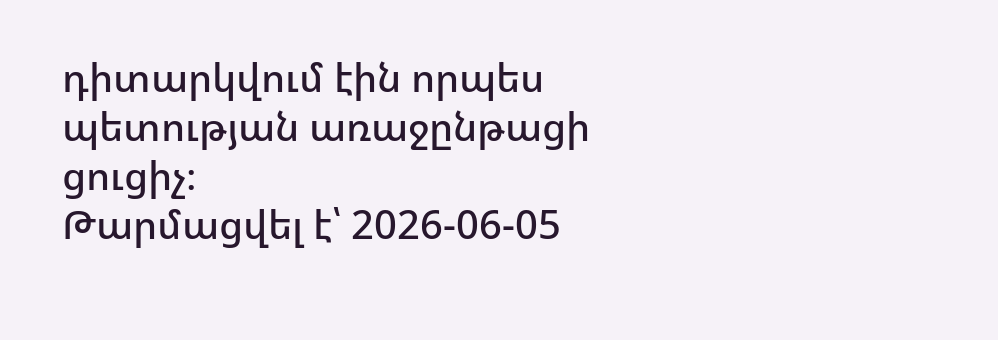դիտարկվում էին որպես պետության առաջընթացի ցուցիչ։
Թարմացվել է՝ 2026-06-05